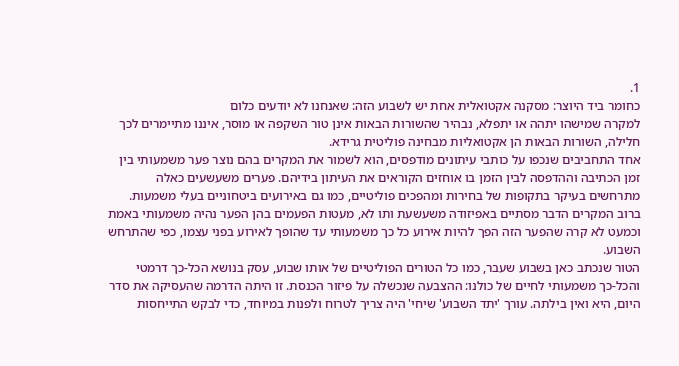1.
כחומר ביד היוצר: מסקנה אקטואלית אחת יש לשבוע הזה: שאנחנו לא יודעים כלום
למקרה שמישהו יתהה או יתפלא, נבהיר שהשורות הבאות אינן טור השקפה או מוסר, איננו מתיימרים לכך חלילה, השורות הבאות הן אקטואליות מבחינה פוליטית גרידא.
אחד התחביבים שנכפו על כותבי עיתונים מודפסים, הוא לשמור את המקרים בהם נוצר פער משמעותי בין זמן הכתיבה וההדפסה לבין הזמן בו אוחזים הקוראים את העיתון בידיהם. פערים משעשעים כאלה מתרחשים בעיקר בתקופות של בחירות ומהפכים פוליטיים, כמו גם באירועים ביטחוניים בעלי משמעות.
ברוב המקרים הדבר מסתיים באפיזודה משעשעת ותו לא, מעטות הפעמים בהן הפער נהיה משמעותי באמת וכמעט לא קרה שהפער הזה הפך להיות אירוע כל כך משמעותי עד שהופך לאירוע בפני עצמו, כפי שהתרחש השבוע.
הטור שנכתב כאן בשבוע שעבר, כמו כל הטורים הפוליטיים של אותו שבוע, עסק בנושא הכל-כך דרמטי והכל-כך משמעותי לחיים של כולנו: ההצבעה שנכשלה על פיזור הכנסת. זו היתה הדרמה שהעסיקה את סדר היום, היא ואין בילתה. עורך 'יתד השבוע' שיחי' היה צריך לטרוח ולפנות במיוחד, כדי לבקש התייחסות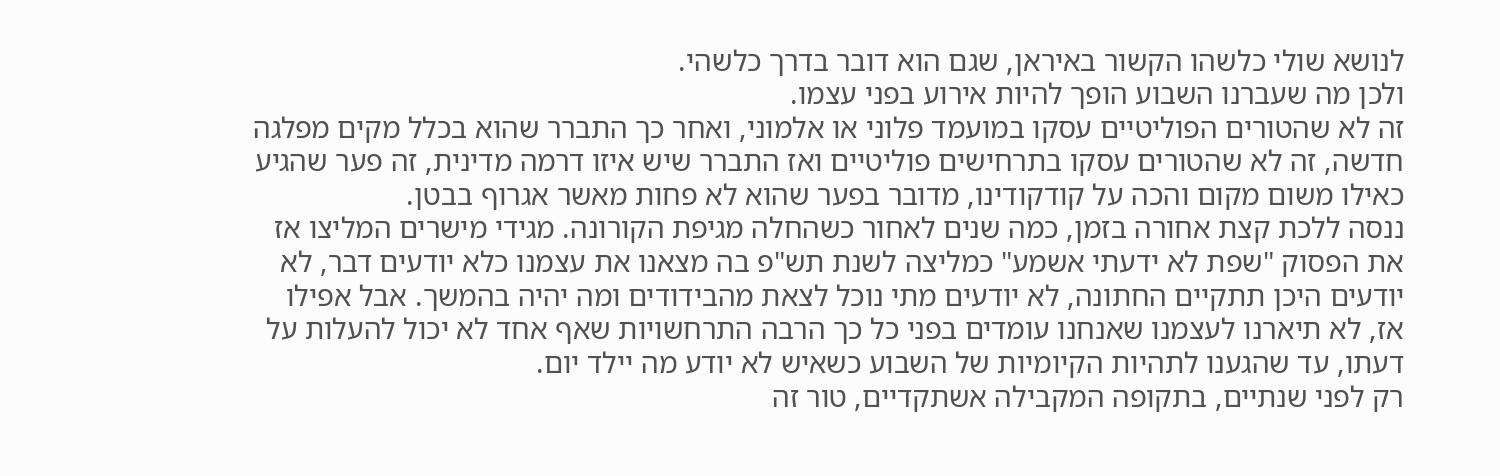לנושא שולי כלשהו הקשור באיראן, שגם הוא דובר בדרך כלשהי.
ולכן מה שעברנו השבוע הופך להיות אירוע בפני עצמו.
זה לא שהטורים הפוליטיים עסקו במועמד פלוני או אלמוני, ואחר כך התברר שהוא בכלל מקים מפלגה חדשה, זה לא שהטורים עסקו בתרחישים פוליטיים ואז התברר שיש איזו דרמה מדינית, זה פער שהגיע כאילו משום מקום והכה על קודקודינו, מדובר בפער שהוא לא פחות מאשר אגרוף בבטן.
ננסה ללכת קצת אחורה בזמן, כמה שנים לאחור כשהחלה מגיפת הקורונה. מגידי מישרים המליצו אז את הפסוק "שפת לא ידעתי אשמע" כמליצה לשנת תש"פ בה מצאנו את עצמנו כלא יודעים דבר, לא יודעים היכן תתקיים החתונה, לא יודעים מתי נוכל לצאת מהבידודים ומה יהיה בהמשך. אבל אפילו אז, לא תיארנו לעצמנו שאנחנו עומדים בפני כל כך הרבה התרחשויות שאף אחד לא יכול להעלות על דעתו, עד שהגענו לתהיות הקיומיות של השבוע כשאיש לא יודע מה יילד יום.
רק לפני שנתיים, בתקופה המקבילה אשתקדיים, טור זה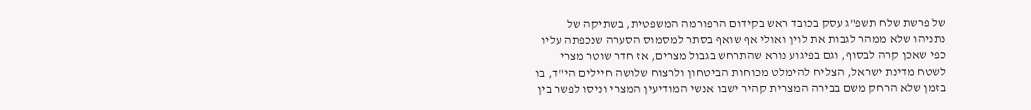של פרשת שלח תשפ"ג עסק בכובד ראש בקידום הרפורמה המשפטית, בשתיקה של נתניהו שלא ממהר לגבות את לוין ואולי אף שואף בסתר למסמוס הסערה שנכפתה עליו כפי שאכן קרה לבסוף, וגם בפיגוע נורא שהתרחש בגבול מצרים, אז חדר שוטר מצרי לשטח מדינת ישראל, הצליח להימלט מכוחות הביטחון ולרצוח שלושה חיילים הי"ד, בו בזמן שלא הרחק משם בבירה המצרית קהיר ישבו אנשי המודיעין המצרי וניסו לפשר בין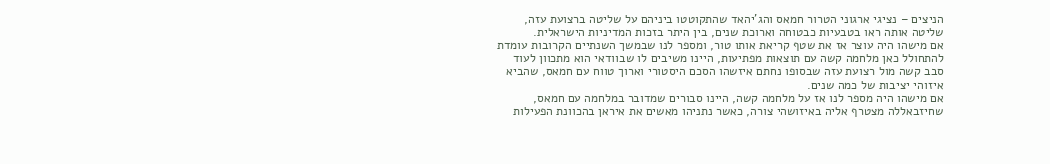הניצים – נציגי ארגוני הטרור חמאס והג'יהאד שהתקוטטו ביניהם על שליטה ברצועת עזה, שליטה אותה ראו בטבעיות כבטוחה וארוכת שנים, בין היתר בזכות המדיניות הישראלית.
אם מישהו היה עוצר אז את שטף קריאת אותו טור, ומספר לנו שבמשך השנתיים הקרובות עומדת להתחולל כאן מלחמה קשה עם תוצאות מפתיעות, היינו משיבים לו שבוודאי הוא מתכוון לעוד סבב קשה מול רצועת עזה שבסופו נחתם איזשהו הסכם היסטורי וארוך טווח עם חמאס, שהביא איזוהי יציבות של כמה שנים.
אם מישהו היה מספר לנו אז על מלחמה קשה, היינו סבורים שמדובר במלחמה עם חמאס, שחיזבאללה מצטרף אליה באיזושהי צורה, כאשר נתניהו מאשים את איראן בהכוונת הפעילות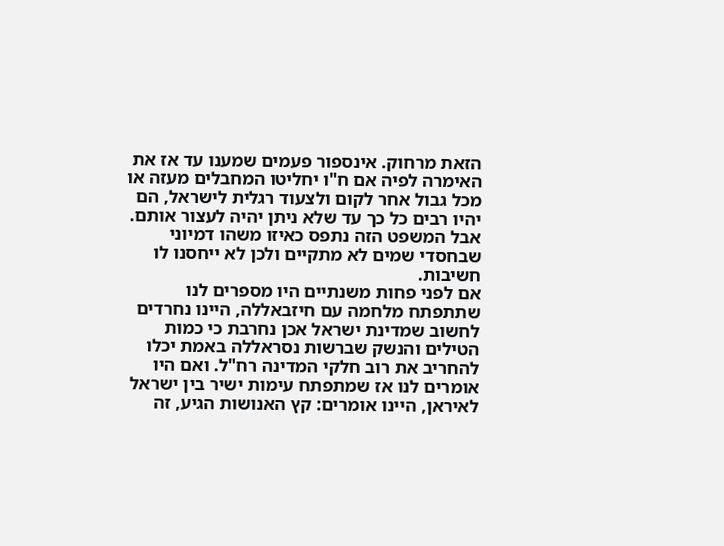הזאת מרחוק. אינספור פעמים שמענו עד אז את האימרה לפיה אם ח"ו יחליטו המחבלים מעזה או מכל גבול אחר לקום ולצעוד רגלית לישראל, הם יהיו רבים כל כך עד שלא ניתן יהיה לעצור אותם. אבל המשפט הזה נתפס כאיזו משהו דמיוני שבחסדי שמים לא מתקיים ולכן לא ייחסנו לו חשיבות.
אם לפני פחות משנתיים היו מספרים לנו שתתפתח מלחמה עם חיזבאללה, היינו נחרדים לחשוב שמדינת ישראל אכן נחרבת כי כמות הטילים והנשק שברשות נסראללה באמת יכלו להחריב את רוב חלקי המדינה רח"ל. ואם היו אומרים לנו אז שמתפתח עימות ישיר בין ישראל לאיראן, היינו אומרים: קץ האנושות הגיע, זה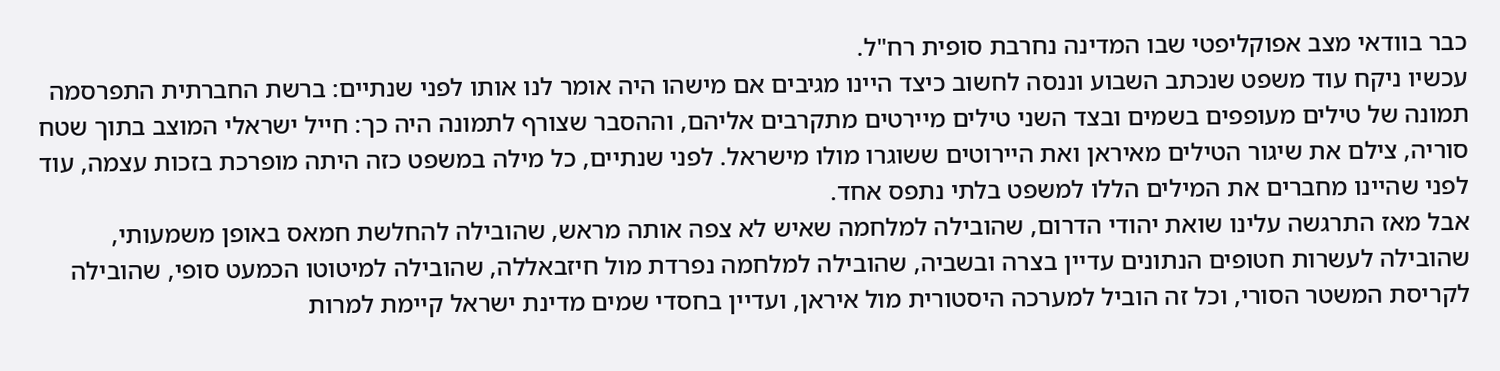כבר בוודאי מצב אפוקליפטי שבו המדינה נחרבת סופית רח"ל.
עכשיו ניקח עוד משפט שנכתב השבוע וננסה לחשוב כיצד היינו מגיבים אם מישהו היה אומר לנו אותו לפני שנתיים: ברשת החברתית התפרסמה תמונה של טילים מעופפים בשמים ובצד השני טילים מיירטים מתקרבים אליהם, וההסבר שצורף לתמונה היה כך: חייל ישראלי המוצב בתוך שטח סוריה, צילם את שיגור הטילים מאיראן ואת היירוטים ששוגרו מולו מישראל. לפני שנתיים, כל מילה במשפט כזה היתה מופרכת בזכות עצמה, עוד לפני שהיינו מחברים את המילים הללו למשפט בלתי נתפס אחד.
אבל מאז התרגשה עלינו שואת יהודי הדרום, שהובילה למלחמה שאיש לא צפה אותה מראש, שהובילה להחלשת חמאס באופן משמעותי, שהובילה לעשרות חטופים הנתונים עדיין בצרה ובשביה, שהובילה למלחמה נפרדת מול חיזבאללה, שהובילה למיטוטו הכמעט סופי, שהובילה לקריסת המשטר הסורי, וכל זה הוביל למערכה היסטורית מול איראן, ועדיין בחסדי שמים מדינת ישראל קיימת למרות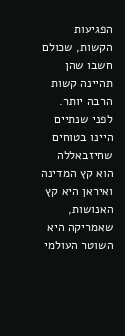הפגיעות הקשות, שכולם חשבו שהן תהיינה קשות הרבה יותר.
לפני שנתיים היינו בטוחים שחיזבאללה הוא קץ המדינה ואיראן היא קץ האנושות, שאמריקה היא השוטר העולמי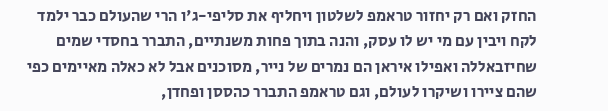החזק ואם רק יחזור טראמפ לשלטון ויחליף את סליפי-ג'ו הרי שהעולם כבר ילמד לקח ויבין עם מי יש לו עסק, והנה בתוך פחות משנתיים, התברר בחסדי שמים שחיזבאללה ואפילו איראן הם נמרים של נייר, מסוכנים אבל לא כאלה מאיימים כפי שהם ציירו ושיקרו לעולם, וגם טראמפ התברר כהססן ופחדן,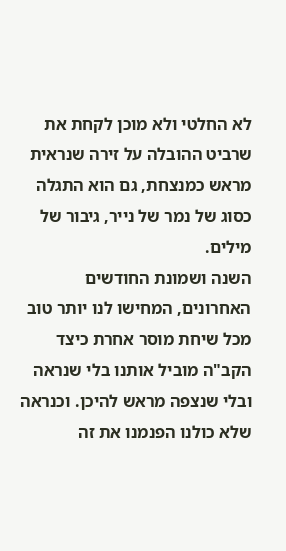לא החלטי ולא מוכן לקחת את שרביט ההובלה על זירה שנראית מראש כמנצחת, גם הוא התגלה כסוג של נמר של נייר, גיבור של מילים.
השנה ושמונת החודשים האחרונים, המחישו לנו יותר טוב מכל שיחת מוסר אחרת כיצד הקב"ה מוביל אותנו בלי שנראה ובלי שנצפה מראש להיכן. וכנראה שלא כולנו הפנמנו את זה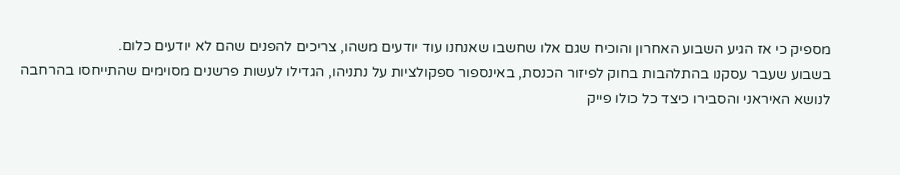מספיק כי אז הגיע השבוע האחרון והוכיח שגם אלו שחשבו שאנחנו עוד יודעים משהו, צריכים להפנים שהם לא יודעים כלום.
בשבוע שעבר עסקנו בהתלהבות בחוק לפיזור הכנסת, באינספור ספקולציות על נתניהו, הגדילו לעשות פרשנים מסוימים שהתייחסו בהרחבה לנושא האיראני והסבירו כיצד כל כולו פייק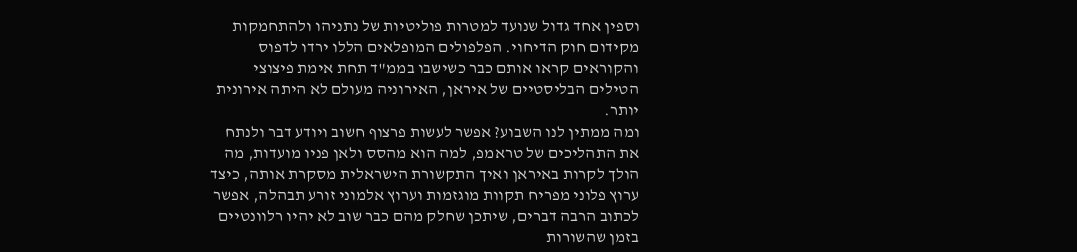וספין אחד גדול שנועד למטרות פוליטיות של נתניהו ולהתחמקות מקידום חוק הדיחוי. הפלפולים המופלאים הללו ירדו לדפוס והקוראים קראו אותם כבר כשישבו בממ"ד תחת אימת פיצוצי הטילים הבליסטיים של איראן, האירוניה מעולם לא היתה אירונית יותר.
ומה ממתין לנו השבוע? אפשר לעשות פרצוף חשוב ויודע דבר ולנתח את התהליכים של טראמפ, למה הוא מהסס ולאן פניו מועדות, מה הולך לקרות באיראן ואיך התקשורת הישראלית מסקרת אותה, כיצד ערוץ פלוני מפריח תקוות מוגזמות וערוץ אלמוני זורע תבהלה, אפשר לכתוב הרבה דברים, שיתכן שחלק מהם כבר שוב לא יהיו רלוונטיים בזמן שהשורות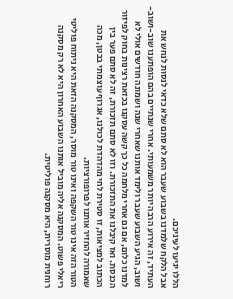הללו יגיעו לעיניכם.
אבל הלקח שלמדנו בשבוע שעבר הוא לא סתם שלא כדאי לנסות לנחש את העתיד, זה אירוע הרבה יותר משמעותי. אחרי שנתיים בהם הופתענו שוב-ושוב-ושוב, הגיע השבוע שעבר ולימד אותנו שאחרי שנה ושמונה חודשים אולי לא למדנו כלום, אם גם אחרי מלחמה כל כך קשה עסקנו בכזאת רצינות בחוק לפיזור הכנסת. ואז קיבלנו את התזכורת. וזו לא סתם תזכורת, זה לא סתם פער בין הכתוב למציאות, זו סטירת לחי מהדהדת לכולנו, אגרוף עוצמתי בבטן, מכה שאמורה להחזיר אותנו לפרופורציות.
הטור הזה אינו טור השקפה ואינו טור מוסר, המסקנה הזאת היא ניתוח פוליטי ריאלי פשוט. המסקנה אליה מוביל אותנו השבוע האחרון היא לא רק מסקנה רוחנית מוסרית, היא מסקנה פוליטית.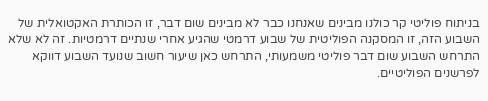בניתוח פוליטי קר כולנו מבינים שאנחנו כבר לא מבינים שום דבר, זו הכותרת האקטואלית של השבוע הזה, זו המסקנה הפוליטית של שבוע דרמטי שהגיע אחרי שנתיים דרמטיות. זה לא שלא התרחש השבוע שום דבר פוליטי משמעותי, התרחש כאן שיעור חשוב שנועד השבוע דווקא לפרשנים הפוליטיים.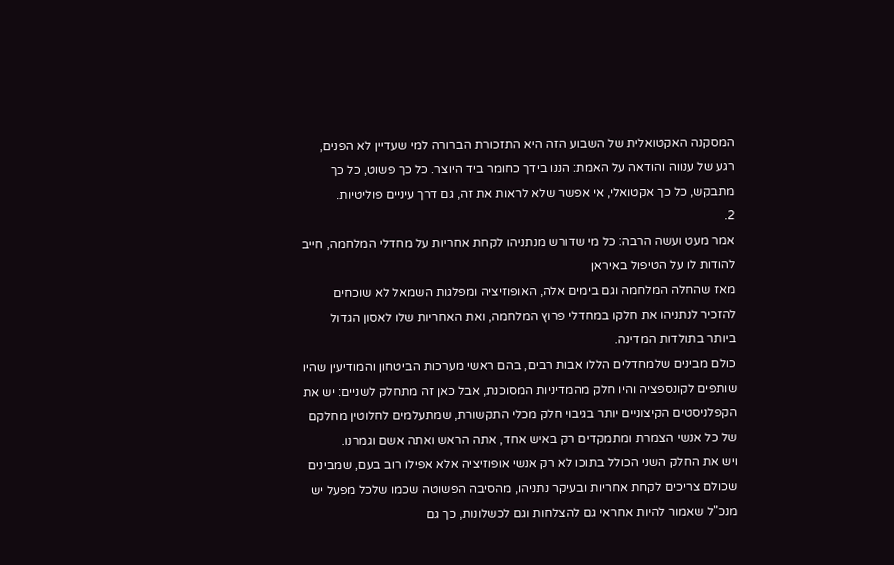המסקנה האקטואלית של השבוע הזה היא התזכורת הברורה למי שעדיין לא הפנים, רגע של ענווה והודאה על האמת: הננו בידך כחומר ביד היוצר. כל כך פשוט, כל כך מתבקש, כל כך אקטואלי, אי אפשר שלא לראות את זה, גם דרך עיניים פוליטיות.
2.
אמר מעט ועשה הרבה: כל מי שדורש מנתניהו לקחת אחריות על מחדלי המלחמה, חייב להודות לו על הטיפול באיראן
מאז שהחלה המלחמה וגם בימים אלה, האופוזיציה ומפלגות השמאל לא שוכחים להזכיר לנתניהו את חלקו במחדלי פרוץ המלחמה, ואת האחריות שלו לאסון הגדול ביותר בתולדות המדינה.
כולם מבינים שלמחדלים הללו אבות רבים, בהם ראשי מערכות הביטחון והמודיעין שהיו שותפים לקונספציה והיו חלק מהמדיניות המסוכנת, אבל כאן זה מתחלק לשניים: יש את הקפלניסטים הקיצוניים יותר בגיבוי חלק מכלי התקשורת, שמתעלמים לחלוטין מחלקם של כל אנשי הצמרת ומתמקדים רק באיש אחד, אתה הראש ואתה אשם וגמרנו.
ויש את החלק השני הכולל בתוכו לא רק אנשי אופוזיציה אלא אפילו רוב בעם, שמבינים שכולם צריכים לקחת אחריות ובעיקר נתניהו, מהסיבה הפשוטה שכמו שלכל מפעל יש מנכ"ל שאמור להיות אחראי גם להצלחות וגם לכשלונות, כך גם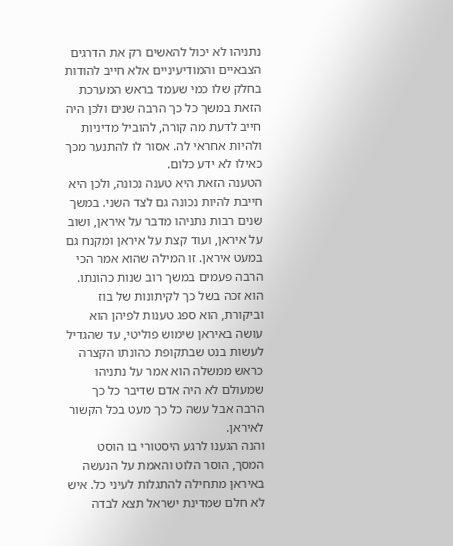נתניהו לא יכול להאשים רק את הדרגים הצבאיים והמודיעיניים אלא חייב להודות בחלק שלו כמי שעמד בראש המערכת הזאת במשך כל כך הרבה שנים ולכן היה חייב לדעת מה קורה, להוביל מדיניות ולהיות אחראי לה. אסור לו להתנער מכך כאילו לא ידע כלום.
הטענה הזאת היא טענה נכונה, ולכן היא חייבת להיות נכונה גם לצד השני. במשך שנים רבות נתניהו מדבר על איראן, ושוב על איראן, ועוד קצת על איראן ומקנח גם במעט איראן. זו המילה שהוא אמר הכי הרבה פעמים במשך רוב שנות כהונתו. הוא זכה בשל כך לקיתונות של בוז וביקורת, הוא ספג טענות לפיהן הוא עושה באיראן שימוש פוליטי, עד שהגדיל לעשות בנט שבתקופת כהונתו הקצרה כראש ממשלה הוא אמר על נתניהו שמעולם לא היה אדם שדיבר כל כך הרבה אבל עשה כל כך מעט בכל הקשור לאיראן.
והנה הגענו לרגע היסטורי בו הוסט המסך, הוסר הלוט והאמת על הנעשה באיראן מתחילה להתגלות לעיני כל. איש לא חלם שמדינת ישראל תצא לבדה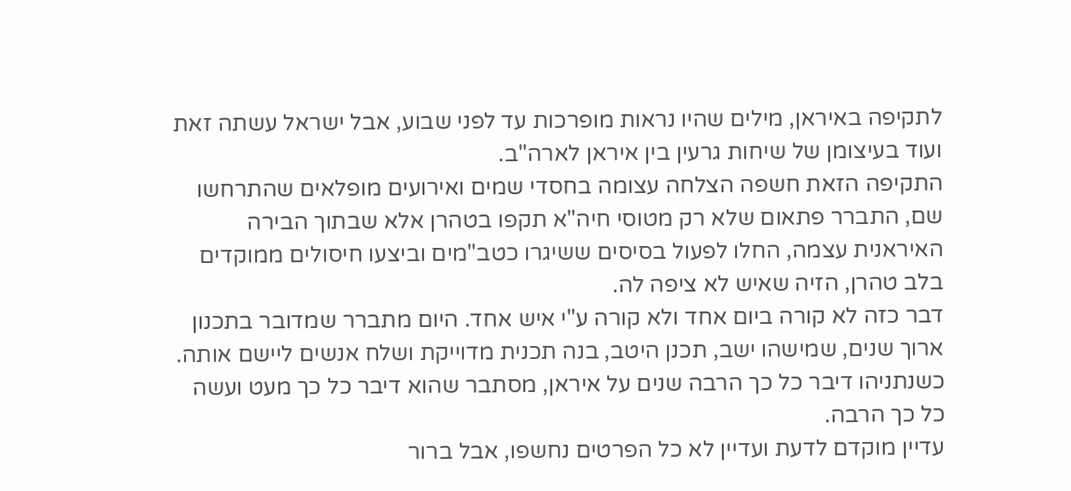לתקיפה באיראן, מילים שהיו נראות מופרכות עד לפני שבוע, אבל ישראל עשתה זאת ועוד בעיצומן של שיחות גרעין בין איראן לארה"ב.
התקיפה הזאת חשפה הצלחה עצומה בחסדי שמים ואירועים מופלאים שהתרחשו שם, התברר פתאום שלא רק מטוסי חיה"א תקפו בטהרן אלא שבתוך הבירה האיראנית עצמה, החלו לפעול בסיסים ששיגרו כטב"מים וביצעו חיסולים ממוקדים בלב טהרן, הזיה שאיש לא ציפה לה.
דבר כזה לא קורה ביום אחד ולא קורה ע"י איש אחד. היום מתברר שמדובר בתכנון ארוך שנים, שמישהו ישב, תכנן היטב, בנה תכנית מדוייקת ושלח אנשים ליישם אותה. כשנתניהו דיבר כל כך הרבה שנים על איראן, מסתבר שהוא דיבר כל כך מעט ועשה כל כך הרבה.
עדיין מוקדם לדעת ועדיין לא כל הפרטים נחשפו, אבל ברור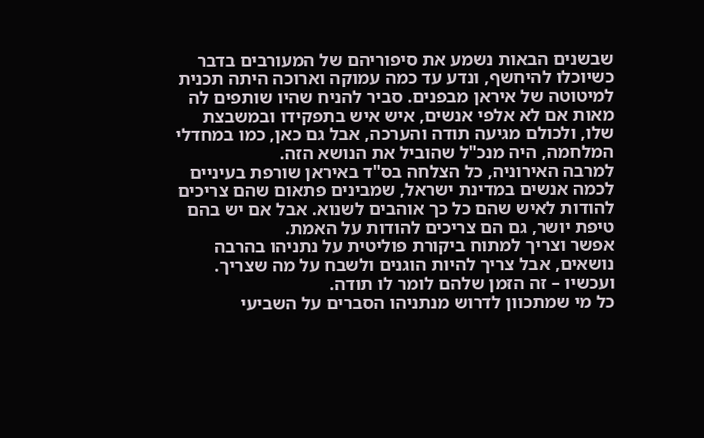שבשנים הבאות נשמע את סיפוריהם של המעורבים בדבר כשיוכלו להיחשף, ונדע עד כמה עמוקה וארוכה היתה תכנית למיטוטה של איראן מבפנים. סביר להניח שהיו שותפים לה מאות אם לא אלפי אנשים, איש איש בתפקידו ובמשבצת שלו, ולכולם מגיעה תודה והערכה, אבל גם כאן, כמו במחדלי המלחמה, היה מנכ"ל שהוביל את הנושא הזה.
למרבה האירוניה, כל הצלחה בס"ד באיראן שורפת בעיניים לכמה אנשים במדינת ישראל, שמבינים פתאום שהם צריכים להודות לאיש שהם כל כך אוהבים לשנוא. אבל אם יש בהם טיפת יושר, גם הם צריכים להודות על האמת.
אפשר וצריך למתוח ביקורת פוליטית על נתניהו בהרבה נושאים, אבל צריך להיות הוגנים ולשבח על מה שצריך. ועכשיו – זה הזמן שלהם לומר לו תודה.
כל מי שמתכוון לדרוש מנתניהו הסברים על השביעי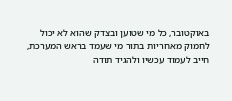באוקטובר, כל מי שטוען ובצדק שהוא לא יכול לחמוק מאחריות בתור מי שעמד בראש המערכת, חייב לעמוד עכשיו ולהגיד תודה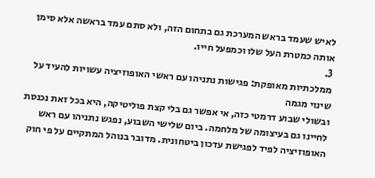לאיש שעמד בראש המערכת גם בתחום הזה, ולא סתם עמד בראשה אלא סימן אותה כמטרת העל שלו וכמפעל חייו.
3.
ממלכתיות מאופקת: פגישות נתניהו עם ראשי האופוזיציה עשויות להעיד על שינוי מגמה
ובשולי שבוע דרמטי כזה, אי אפשר גם בלי קצת פוליטיקה, היא בכל זאת נכנסת לחיינו גם בעיצומה של מלחמה. ביום שלישי השבוע, נפגש נתניהו עם ראש האופוזיציה לפיד לפגישת עדכון ביטחונית. מדובר בנוהל המתקיים על פי חוק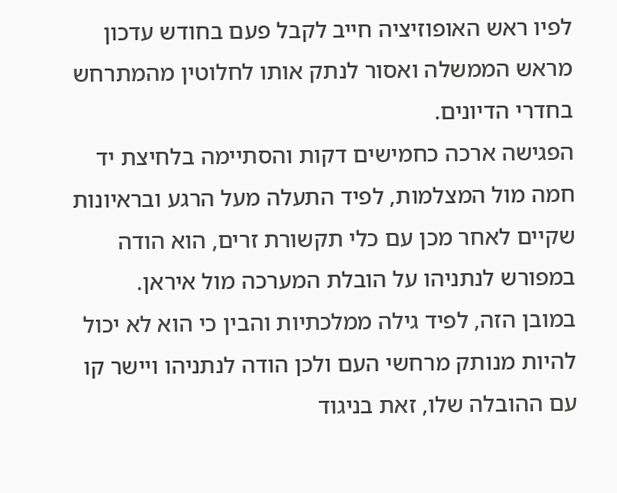לפיו ראש האופוזיציה חייב לקבל פעם בחודש עדכון מראש הממשלה ואסור לנתק אותו לחלוטין מהמתרחש בחדרי הדיונים.
הפגישה ארכה כחמישים דקות והסתיימה בלחיצת יד חמה מול המצלמות, לפיד התעלה מעל הרגע ובראיונות שקיים לאחר מכן עם כלי תקשורת זרים, הוא הודה במפורש לנתניהו על הובלת המערכה מול איראן.
במובן הזה, לפיד גילה ממלכתיות והבין כי הוא לא יכול להיות מנותק מרחשי העם ולכן הודה לנתניהו ויישר קו עם ההובלה שלו, זאת בניגוד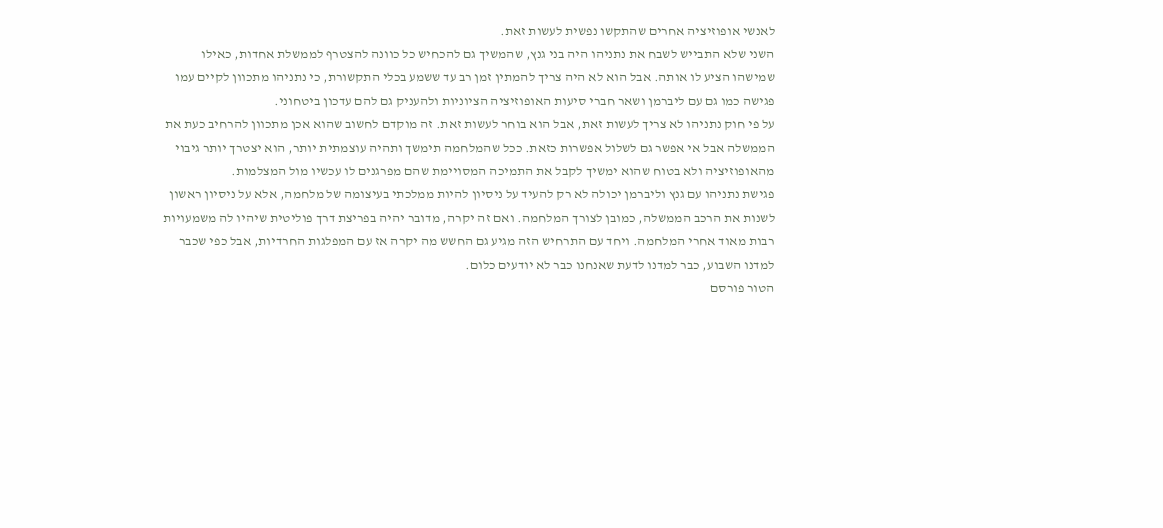לאנשי אופוזיציה אחרים שהתקשו נפשית לעשות זאת.
השני שלא התבייש לשבח את נתניהו היה בני גנץ, שהמשיך גם להכחיש כל כוונה להצטרף לממשלת אחדות, כאילו שמישהו הציע לו אותה. אבל הוא לא היה צריך להמתין זמן רב עד ששמע בכלי התקשורת, כי נתניהו מתכוון לקיים עמו פגישה כמו גם עם ליברמן ושאר חברי סיעות האופוזיציה הציוניות ולהעניק גם להם עדכון ביטחוני.
על פי חוק נתניהו לא צריך לעשות זאת, אבל הוא בוחר לעשות זאת. זה מוקדם לחשוב שהוא אכן מתכוון להרחיב כעת את הממשלה אבל אי אפשר גם לשלול אפשרות כזאת. ככל שהמלחמה תימשך ותהיה עוצמתית יותר, הוא יצטרך יותר גיבוי מהאופוזיציה ולא בטוח שהוא ימשיך לקבל את התמיכה המסויימת שהם מפרגנים לו עכשיו מול המצלמות.
פגישת נתניהו עם גנץ וליברמן יכולה לא רק להעיד על ניסיון להיות ממלכתי בעיצומה של מלחמה, אלא על ניסיון ראשון לשנות את הרכב הממשלה, כמובן לצורך המלחמה. ואם זה יקרה, מדובר יהיה בפריצת דרך פוליטית שיהיו לה משמעויות רבות מאוד אחרי המלחמה. ויחד עם התרחיש הזה מגיע גם החשש מה יקרה אז עם המפלגות החרדיות, אבל כפי שכבר למדנו השבוע, כבר למדנו לדעת שאנחנו כבר לא יודעים כלום.
הטור פורסם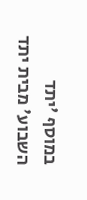במוסף 'יתד השבוע' מבית יתד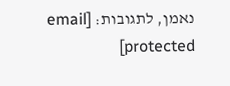נאמן, לתגובות: [email protected]